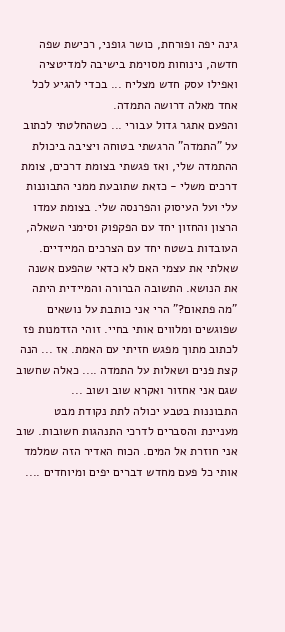גינה יפה ופורחת, כושר גופני, רכישת שפה חדשה, נינוחות מסוימת בישיבה למדיטציה ואפילו עסק חדש מצליח ... בכדי להגיע לכל אחד מאלה דרושה התמדה.
והפעם אתגר גדול עבורי ... כשהחלטתי לכתוב על "התמדה" הרגשתי בטוחה ויציבה ביכולת ההתמדה שלי, ואז פגשתי בצומת דרכים, צומת דרכים משלי - כזאת שתובעת ממני התבוננות עלי ועל העיסוק והפרנסה שלי. בצומת עמדו הרצון והחזון יחד עם הפקפוק וסימני השאלה, העובדות בשטח יחד עם הצרכים המיידיים. שאלתי את עצמי האם לא כדאי שהפעם אשנה את הנושא. התשובה הברורה והמיידית היתה "מה פתאום?" הרי אני כותבת על נושאים שפוגשים ומלווים אותי בחיי. זוהי הזדמנות פז לכתוב מתוך מפגש חזיתי עם האמת. אז ... הנה קצת פנים ושאלות על התמדה .... כאלה שחשוב שגם אני אחזור ואקרא שוב ושוב ...
התבוננות בטבע יכולה לתת נקודת מבט מעניינת והסברים לדרכי התנהגות חשובות. שוב אני חוזרת אל המים. הכוח האדיר הזה שמלמד אותי כל פעם מחדש דברים יפים ומיוחדים ....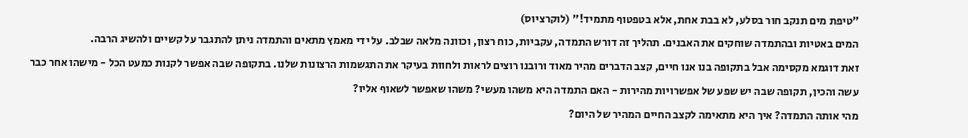"טיפת מים תנקב חור בסלע, לא בבת אחת, אלא בטפטוף מתמיד!" (לוקרציוס)
המים באטיות ובהתמדה שוחקים את האבנים. תהליך זה דורש התמדה, עקביות, כוח רצון, וכוונה מלאה שבלב. על ידי מאמץ מתאים והתמדה ניתן להתגבר על קשיים ולהשיג הרבה.
זאת דוגמא מקסימה אבל בתקופה בנו אנו חיים, קצב הדברים מהיר מאוד ורובנו רוצים לראות ולחוות בעיקר את התגשמות הרצונות שלנו. בתקופה שבה אפשר לקנות כמעט הכל - מישהו אחר כבר עשה והכין, תקופה שבה יש שפע של אפשרויות מהירות - האם התמדה היא משהו מעשי? משהו שאפשר לשאוף אליו?
מהי אותה התמדה? איך היא מתאימה לקצב החיים המהיר של היום?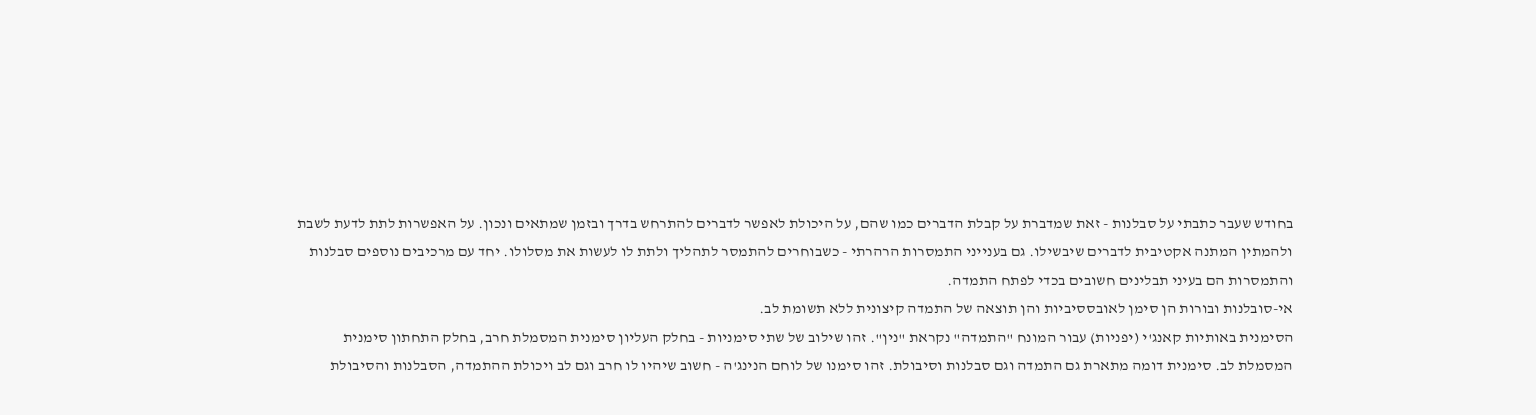בחודש שעבר כתבתי על סבלנות - זאת שמדברת על קבלת הדברים כמו שהם, על היכולת לאפשר לדברים להתרחש בדרך ובזמן שמתאים ונכון. על האפשרות לתת לדעת לשבת ולהמתין המתנה אקטיבית לדברים שיבשילו. גם בענייני התמסרות הרהרתי - כשבוחרים להתמסר לתהליך ולתת לו לעשות את מסלולו. יחד עם מרכיבים נוספים סבלנות והתמסרות הם בעיני תבלינים חשובים בכדי לפתח התמדה.
אי-סובלנות ובורות הן סימן לאובססיביות והן תוצאה של התמדה קיצונית ללא תשומת לב.
הסימנית באותיות קאנג'י (יפניות) עבור המונח "התמדה" נקראת "נין". זהו שילוב של שתי סימניות - בחלק העליון סימנית המסמלת חרב, בחלק התחתון סימנית המסמלת לב. סימנית דומה מתארת גם התמדה וגם סבלנות וסיבולת. זהו סימנו של לוחם הנינג'ה - חשוב שיהיו לו חרב וגם לב ויכולת ההתמדה, הסבלנות והסיבולת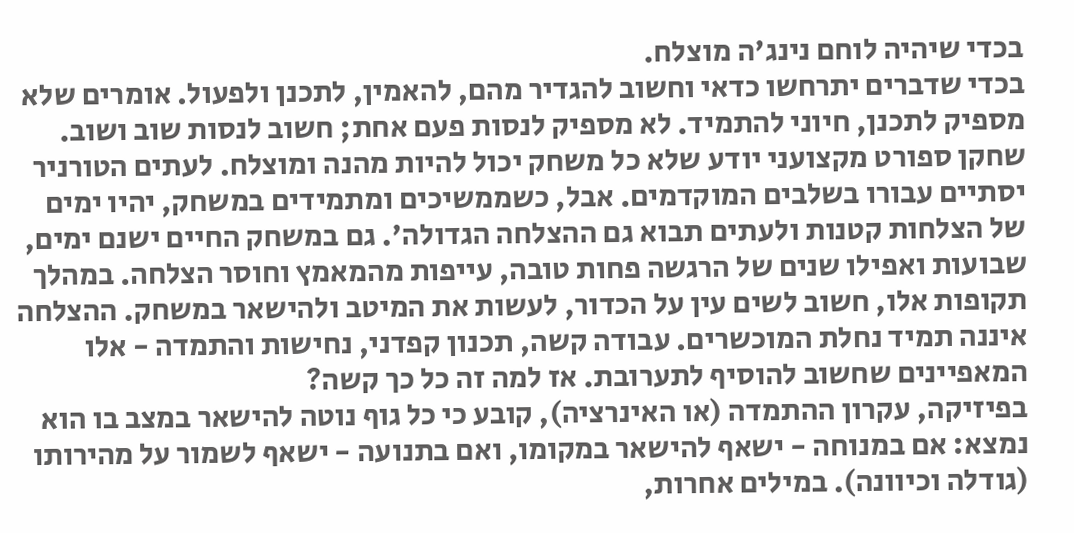בכדי שיהיה לוחם נינג'ה מוצלח.
בכדי שדברים יתרחשו כדאי וחשוב להגדיר מהם, להאמין, לתכנן ולפעול. אומרים שלא מספיק לתכנן, חיוני להתמיד. לא מספיק לנסות פעם אחת; חשוב לנסות שוב ושוב. שחקן ספורט מקצועני יודע שלא כל משחק יכול להיות מהנה ומוצלח. לעתים הטורניר יסתיים עבורו בשלבים המוקדמים. אבל, כשממשיכים ומתמידים במשחק, יהיו ימים של הצלחות קטנות ולעתים תבוא גם ההצלחה הגדולה'. גם במשחק החיים ישנם ימים, שבועות ואפילו שנים של הרגשה פחות טובה, עייפות מהמאמץ וחוסר הצלחה. במהלך תקופות אלו, חשוב לשים עין על הכדור, לעשות את המיטב ולהישאר במשחק. ההצלחה איננה תמיד נחלת המוכשרים. עבודה קשה, תכנון קפדני, נחישות והתמדה - אלו המאפיינים שחשוב להוסיף לתערובת. אז למה זה כל כך קשה?
בפיזיקה, עקרון ההתמדה (או האינרציה), קובע כי כל גוף נוטה להישאר במצב בו הוא נמצא: אם במנוחה - ישאף להישאר במקומו, ואם בתנועה - ישאף לשמור על מהירותו (גודלה וכיוונה). במילים אחרות,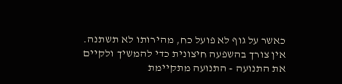כאשר על גוף לא פועל כח, מהירותו לא תשתנה. אין צורך בהשפעה חיצונית כדי להמשיך ולקיים את התנועה - התנועה מתקיימת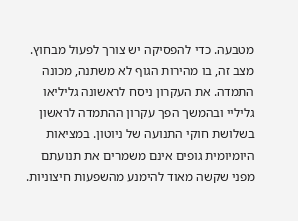מטבעה. כדי להפסיקה יש צורך לפעול מבחוץ. מצב זה, בו מהירות הגוף לא משתנה, מכונה התמדה. את העקרון ניסח לראשונה גליליאו גליליי ובהמשך הפך עקרון ההתמדה לראשון בשלושת חוקי התנועה של ניוטון. במציאות היומיומית גופים אינם משמרים את תנועתם מפני שקשה מאוד להימנע מהשפעות חיצוניות.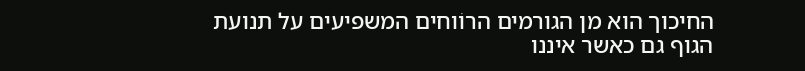החיכוך הוא מן הגורמים הרוֹוחים המשפיעים על תנועת הגוף גם כאשר איננו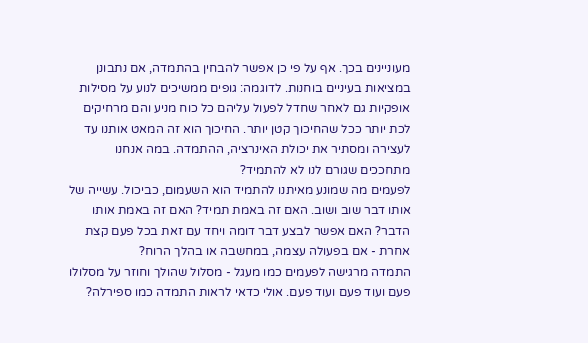מעוניינים בכך. אף על פי כן אפשר להבחין בהתמדה, אם נתבונן במציאות בעיניים בוחנות. לדוגמה: גופים ממשיכים לנוע על מסילות אופקיות גם לאחר שחדל לפעול עליהם כל כוח מניע והם מרחיקים לכת יותר ככל שהחיכוך קטן יותר. החיכוך הוא זה המאט אותנו עד לעצירה ומסתיר את יכולת האינרציה, ההתמדה. במה אנחנו מתחככים שגורם לנו לא להתמיד?
לפעמים מה שמונע מאיתנו להתמיד הוא השעמום, כביכול. עשייה של אותו דבר שוב ושוב. האם זה באמת תמיד? האם זה באמת אותו הדבר? האם אפשר לבצע דבר דומה ויחד עם זאת בכל פעם קצת אחרת - אם בפעולה עצמה, במחשבה או בהלך הרוח?
התמדה מרגישה לפעמים כמו מעגל - מסלול שהולך וחוזר על מסלולו פעם ועוד פעם ועוד פעם. אולי כדאי לראות התמדה כמו ספירלה?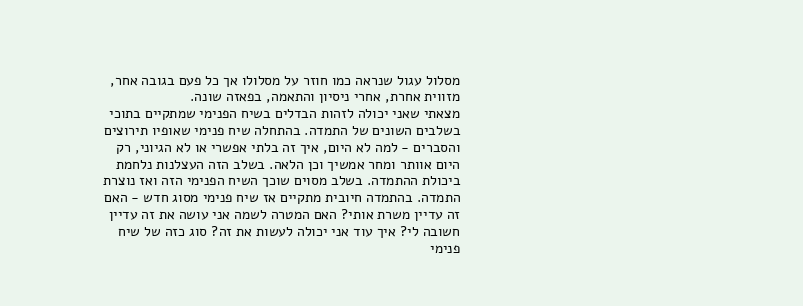מסלול עגול שנראה כמו חוזר על מסלולו אך כל פעם בגובה אחר, מזווית אחרת, אחרי ניסיון והתאמה, בפאזה שונה.
מצאתי שאני יכולה לזהות הבדלים בשיח הפנימי שמתקיים בתוכי בשלבים השונים של התמדה. בהתחלה שיח פנימי שאופיו תירוצים והסברים - למה לא היום, איך זה בלתי אפשרי או לא הגיוני, רק היום אוותר ומחר אמשיך וכן הלאה. בשלב הזה העצלנות נלחמת ביכולת ההתמדה. בשלב מסוים שוכך השיח הפנימי הזה ואז נוצרת התמדה. בהתמדה חיובית מתקיים אז שיח פנימי מסוג חדש - האם זה עדיין משרת אותי? האם המטרה לשמה אני עושה את זה עדיין חשובה לי? איך עוד אני יכולה לעשות את זה? סוג כזה של שיח פנימי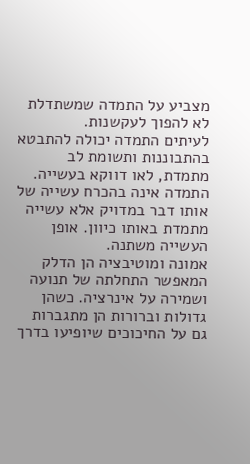מצביע על התמדה שמשתדלת לא להפוך לעקשנות.
לעיתים התמדה יכולה להתבטא בהתבוננות ותשומת לב מתמדת, לאו דווקא בעשייה. התמדה אינה בהכרח עשייה של אותו דבר במדויק אלא עשייה מתמדת באותו כיוון. אופן העשייה משתנה.
אמונה ומוטיבציה הן הדלק המאפשר התחלתה של תנועה ושמירה על אינרציה. כשהן גדולות וברורות הן מתגברות גם על החיכוכים שיופיעו בדרך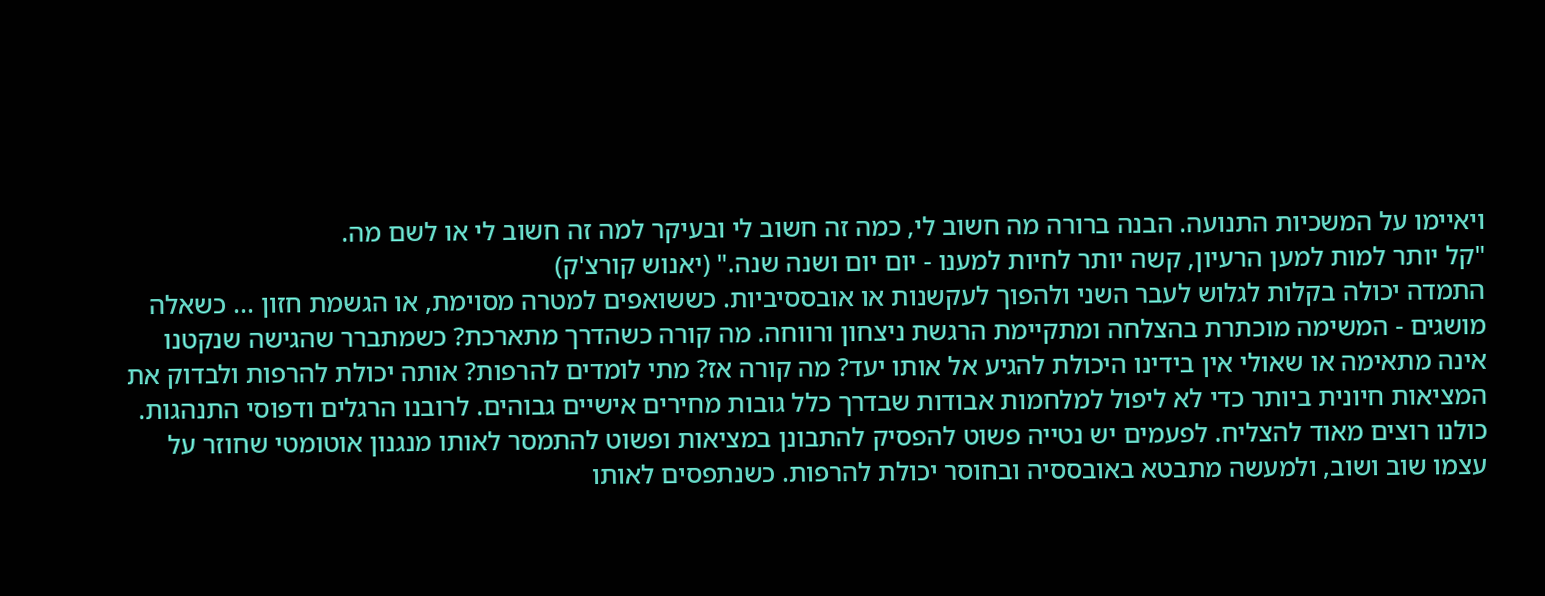ויאיימו על המשכיות התנועה. הבנה ברורה מה חשוב לי, כמה זה חשוב לי ובעיקר למה זה חשוב לי או לשם מה.
"קל יותר למות למען הרעיון, קשה יותר לחיות למענו - יום יום ושנה שנה." (יאנוש קורצ'ק)
התמדה יכולה בקלות לגלוש לעבר השני ולהפוך לעקשנות או אובססיביות. כששואפים למטרה מסוימת, או הגשמת חזון ... כשאלה מושגים - המשימה מוכתרת בהצלחה ומתקיימת הרגשת ניצחון ורווחה. מה קורה כשהדרך מתארכת? כשמתברר שהגישה שנקטנו אינה מתאימה או שאולי אין בידינו היכולת להגיע אל אותו יעד? מה קורה אז? מתי לומדים להרפות? אותה יכולת להרפות ולבדוק את המציאות חיונית ביותר כדי לא ליפול למלחמות אבודות שבדרך כלל גובות מחירים אישיים גבוהים. לרובנו הרגלים ודפוסי התנהגות. כולנו רוצים מאוד להצליח. לפעמים יש נטייה פשוט להפסיק להתבונן במציאות ופשוט להתמסר לאותו מנגנון אוטומטי שחוזר על עצמו שוב ושוב, ולמעשה מתבטא באובססיה ובחוסר יכולת להרפות. כשנתפסים לאותו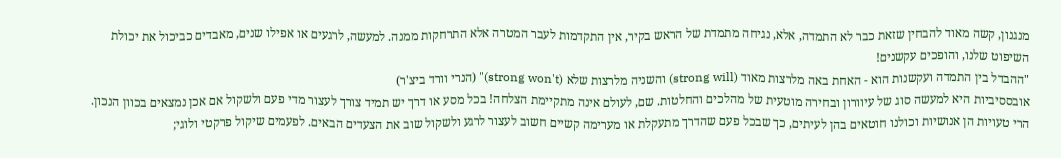מנגנון, קשה מאוד להבחין שזאת כבר לא התמדה, אלא, נגיחה מתמדת של הראש בקיר, אין התקדמות לעבר המטרה אלא התרחקות ממנה. למעשה, לרגעים או אפילו שנים, מאבדים כביכול את יכולת השיפוט שלנו, והופכים עקשנים!
"ההבדל בין התמדה ועקשנות הוא - האחת באה מלרצות מאוד (strong will) והשניה מלרצות שלא (strong won't)" (הנרי וורד ביצ'ר)
אובססיביות היא למעשה סוג של עיוורון ובחירה מוטעית של מהלכים והחלטות. שם, לעולם אינה מתקיימת הצלחה! בכל מסע או דרך יש תמיד צורך לעצור מדי פעם ולשקול אם אכן נמצאים בכוון הנכון. הרי טעויות הן אנושיות וכולנו חוטאים בהן לעיתים, כך שבכל פעם שהדרך מתעקלת או מערימה קשיים חשוב לעצור לרגע ולשקול שוב את הצעדים הבאים. לפעמים שיקול פרקטי ולוגי;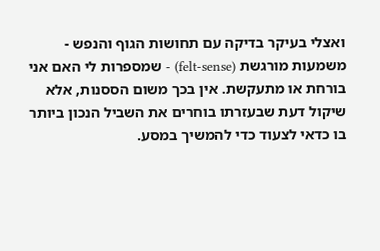ואצלי בעיקר בדיקה עם תחושות הגוף והנפש - משמעות מורגשת (felt-sense) - שמספרות לי האם אני בורחת או מתעקשת. אין בכך משום הססנות, אלא שיקול דעת שבעזרתו בוחרים את השביל הנכון ביותר בו כדאי לצעוד כדי להמשיך במסע.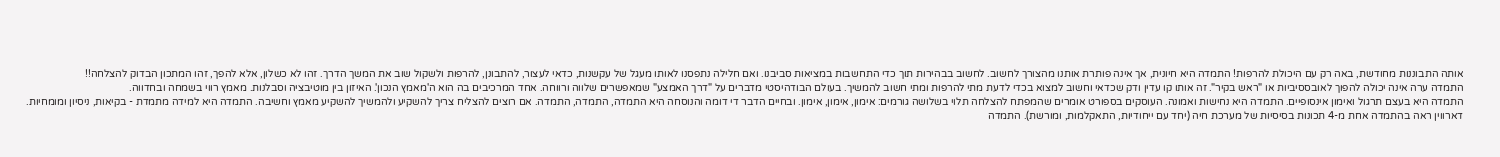אותה התבוננות מחודשת, באה רק עם היכולת להרפות! התמדה היא חיונית, אך אינה פותרת אותנו מהצורך לחשוב. לחשוב בבהירות תוך כדי התחשבות במציאות סביבנו. ואם חלילה נתפסנו לאותו מעגל של עקשנות, כדאי לעצור, להתבונן, להרפות ולשקול שוב את המשך הדרך. זהו לא כשלון, אלא להפך, זהו המתכון הבדוק להצלחה!!
התמדה ערה אינה יכולה להפוך לאובססיביות או "ראש בקיר". זה אותו קו עדין ודק שכדאי וחשוב למצוא בכדי לדעת מתי להרפות ומתי חשוב להמשיך. בעולם הבודהיסטי מדברים על "דרך האמצע" שמאפשרים שלווה ורווחה. אחד המרכיבים בה הוא ה'מאמץ הנכון'. האיזון בין מוטיבציה וסבלנות. מאמץ רווי בשמחה ובחדווה.
התמדה היא בעצם תרגול ואימון אינסופיים. התמדה היא נחישות ואמונה. העוסקים בספורט אומרים שהמפתח להצלחה תלוי בשלושה גורמים: אימון, אימון, אימון. ובחיים הדבר די דומה והנוסחה היא התמדה, התמדה, התמדה. אם רוצים להצליח צריך להשקיע ולהמשיך להשקיע מאמץ וחשיבה. התמדה היא למידה מתמדת - בקיאות, ניסיון ומומחיות.
דארווין ראה בהתמדה אחת מ-4 תכונות בסיסיות של מערכת חיה (יחד עם ייחודיות, התאקלמות, ומורשת). התמדה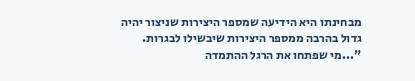מבחינתו היא הידיעה שמספר היצירות שניצור יהיה גדול בהרבה ממספר היצירות שיבשילו לבגרות.
"...מי שפתחו את הרגל ההתמדה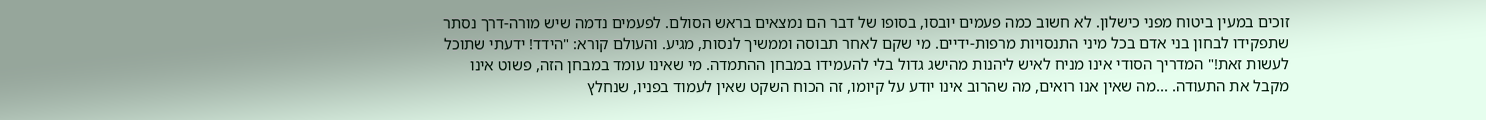זוכים במעין ביטוח מפני כישלון. לא חשוב כמה פעמים יובסו, בסופו של דבר הם נמצאים בראש הסולם. לפעמים נדמה שיש מורה-דרך נסתר שתפקידו לבחון בני אדם בכל מיני התנסויות מרפות-ידיים. מי שקם לאחר תבוסה וממשיך לנסות, מגיע. והעולם קורא: "הידד! ידעתי שתוכל לעשות זאת!" המדריך הסודי אינו מניח לאיש ליהנות מהישג גדול בלי להעמידו במבחן ההתמדה. מי שאינו עומד במבחן הזה, פשוט אינו מקבל את התעודה. ...מה שאין אנו רואים, מה שהרוב אינו יודע על קיומו, זה הכוח השקט שאין לעמוד בפניו, שנחלץ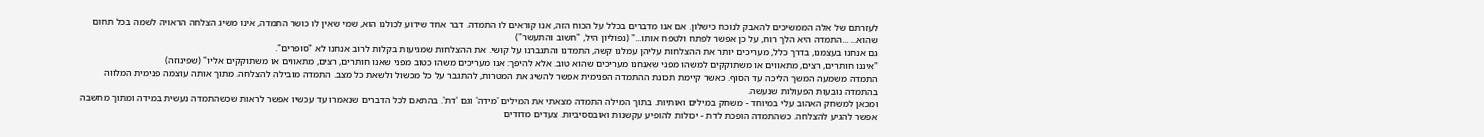לעזרתם של אלה הממשיכים להאבק לנוכח כישלון. אם אנו מדברים בכלל על הכוח הזה, אנו קוראים לו התמדה. דבר אחד שידוע לכולנו הוא, שמי שאין לו כושר התמדה, אינו משיג הצלחה הראויה לשמה בכל תחום שהוא... ...התמדה היא הלך רוח, על כן אפשר לפתח ולטפח אותו..." (נפוליון היל, "חשוב והתעשר")
גם אנחנו בעצמנו, בדרך כלל, מעריכים יותר את ההצלחות עליהן עמלנו קשה, התמדנו והתגברנו על קושי. את ההצלחות שמגיעות בקלות לרוב אנחנו לא "סופרים".
"איננו חותרים, רצים, מתאווים או משתוקקים למשהו מפני שאנחנו מעריכים שהוא טוב. אלא להיפך: אנו מעריכים משהו כטוב מפני שאנו חותרים, רצים, מתאווים או משתוקקים אליו" (שפינוזה)
התמדה משמעה המשך הליכה עד הסוף. כאשר קיימת תכונת ההתמדה הפנימית אפשר להשיג את המטרות, להתגבר על כל מכשול ולשאת כל מצב. התמדה מובילה להצלחה. מתוך אותה עוצמה פנימית המלווה בהתמדה נובעות הפעולות שנעשה.
ומכאן למשחק האהוב עלי במיוחד - משחק במילים ואותיות. בתוך המילה התמדה מצאתי את המילים 'מידה' וגם 'דת'. בהתאם לכל הדברים שנאמרו עד עכשיו אפשר לראות שכשהתמדה נעשית במידה ומתוך מחשבה אפשר להגיע להצלחה. כשהתמדה הופכת לדת - יכולות להופיע עקשנות ואובססיביות. צעדים מדודים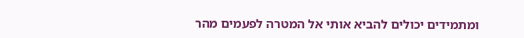ומתמידים יכולים להביא אותי אל המטרה לפעמים מהר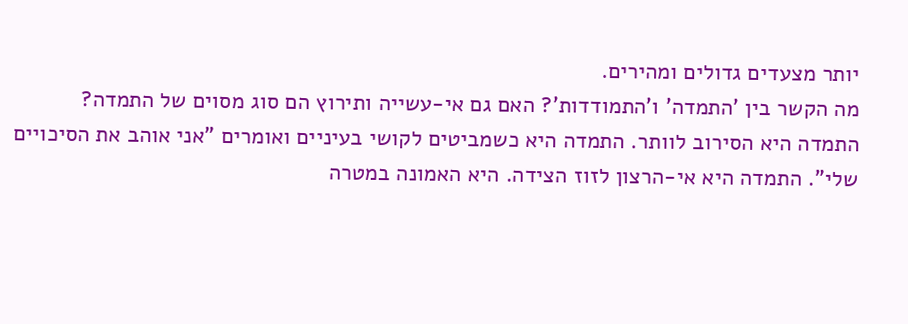יותר מצעדים גדולים ומהירים.
מה הקשר בין 'התמדה' ו'התמודדות'? האם גם אי-עשייה ותירוץ הם סוג מסוים של התמדה?
התמדה היא הסירוב לוותר. התמדה היא כשמביטים לקושי בעיניים ואומרים "אני אוהב את הסיכויים שלי". התמדה היא אי-הרצון לזוז הצידה. היא האמונה במטרה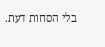בלי הסחות דעת.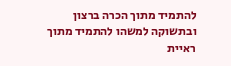להתמיד מתוך הכרה ברצון ובתשוקה למשהו להתמיד מתוך ראיית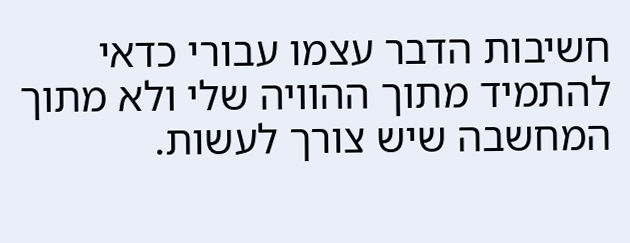חשיבות הדבר עצמו עבורי כדאי להתמיד מתוך ההוויה שלי ולא מתוך המחשבה שיש צורך לעשות.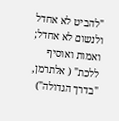"להביט לא אחדל ולנשום לא אחדל; ואמות ואוסיף ללכת" ( אלתרמן, "בדרך הגדולה")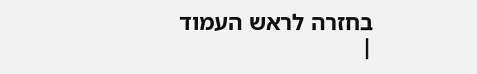בחזרה לראש העמוד
|